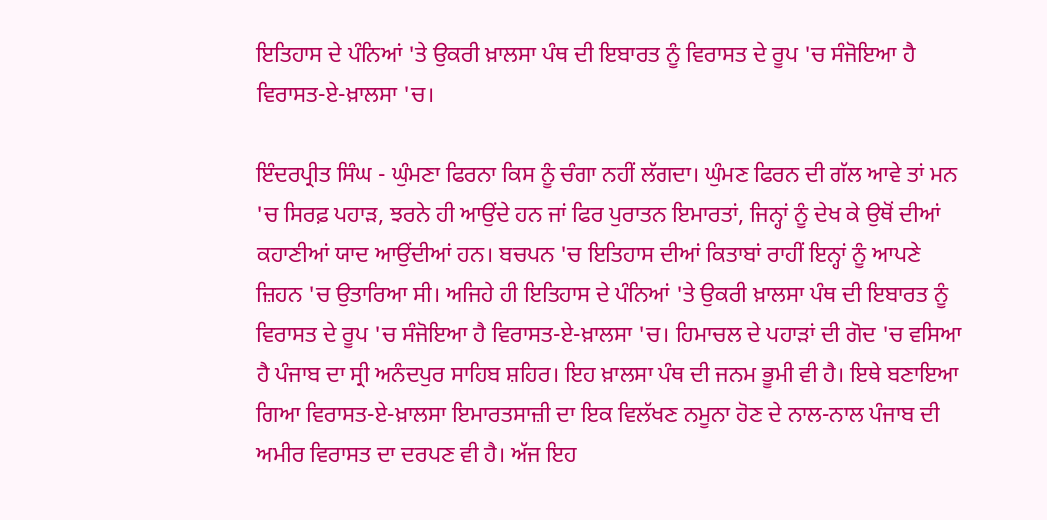ਇਤਿਹਾਸ ਦੇ ਪੰਨਿਆਂ 'ਤੇ ਉਕਰੀ ਖ਼ਾਲਸਾ ਪੰਥ ਦੀ ਇਬਾਰਤ ਨੂੰ ਵਿਰਾਸਤ ਦੇ ਰੂਪ 'ਚ ਸੰਜੋਇਆ ਹੈ ਵਿਰਾਸਤ-ਏ-ਖ਼ਾਲਸਾ 'ਚ।

ਇੰਦਰਪ੍ਰੀਤ ਸਿੰਘ - ਘੁੰਮਣਾ ਫਿਰਨਾ ਕਿਸ ਨੂੰ ਚੰਗਾ ਨਹੀਂ ਲੱਗਦਾ। ਘੁੰਮਣ ਫਿਰਨ ਦੀ ਗੱਲ ਆਵੇ ਤਾਂ ਮਨ 'ਚ ਸਿਰਫ਼ ਪਹਾੜ, ਝਰਨੇ ਹੀ ਆਉਂਦੇ ਹਨ ਜਾਂ ਫਿਰ ਪੁਰਾਤਨ ਇਮਾਰਤਾਂ, ਜਿਨ੍ਹਾਂ ਨੂੰ ਦੇਖ ਕੇ ਉਥੋਂ ਦੀਆਂ ਕਹਾਣੀਆਂ ਯਾਦ ਆਉਂਦੀਆਂ ਹਨ। ਬਚਪਨ 'ਚ ਇਤਿਹਾਸ ਦੀਆਂ ਕਿਤਾਬਾਂ ਰਾਹੀਂ ਇਨ੍ਹਾਂ ਨੂੰ ਆਪਣੇ ਜ਼ਿਹਨ 'ਚ ਉਤਾਰਿਆ ਸੀ। ਅਜਿਹੇ ਹੀ ਇਤਿਹਾਸ ਦੇ ਪੰਨਿਆਂ 'ਤੇ ਉਕਰੀ ਖ਼ਾਲਸਾ ਪੰਥ ਦੀ ਇਬਾਰਤ ਨੂੰ ਵਿਰਾਸਤ ਦੇ ਰੂਪ 'ਚ ਸੰਜੋਇਆ ਹੈ ਵਿਰਾਸਤ-ਏ-ਖ਼ਾਲਸਾ 'ਚ। ਹਿਮਾਚਲ ਦੇ ਪਹਾੜਾਂ ਦੀ ਗੋਦ 'ਚ ਵਸਿਆ ਹੈ ਪੰਜਾਬ ਦਾ ਸ੍ਰੀ ਅਨੰਦਪੁਰ ਸਾਹਿਬ ਸ਼ਹਿਰ। ਇਹ ਖ਼ਾਲਸਾ ਪੰਥ ਦੀ ਜਨਮ ਭੂਮੀ ਵੀ ਹੈ। ਇਥੇ ਬਣਾਇਆ ਗਿਆ ਵਿਰਾਸਤ-ਏ-ਖ਼ਾਲਸਾ ਇਮਾਰਤਸਾਜ਼ੀ ਦਾ ਇਕ ਵਿਲੱਖਣ ਨਮੂਨਾ ਹੋਣ ਦੇ ਨਾਲ-ਨਾਲ ਪੰਜਾਬ ਦੀ ਅਮੀਰ ਵਿਰਾਸਤ ਦਾ ਦਰਪਣ ਵੀ ਹੈ। ਅੱਜ ਇਹ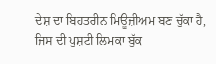ਦੇਸ਼ ਦਾ ਬਿਹਤਰੀਨ ਮਿਊਜ਼ੀਅਮ ਬਣ ਚੁੱਕਾ ਹੈ, ਜਿਸ ਦੀ ਪੁਸ਼ਟੀ ਲਿਮਕਾ ਬੁੱਕ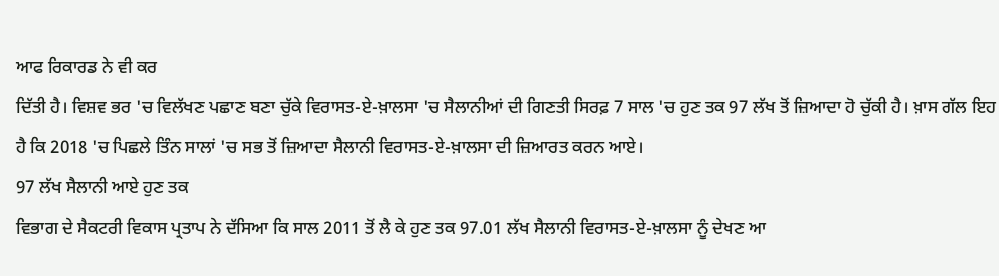ਆਫ ਰਿਕਾਰਡ ਨੇ ਵੀ ਕਰ
ਦਿੱਤੀ ਹੈ। ਵਿਸ਼ਵ ਭਰ 'ਚ ਵਿਲੱਖਣ ਪਛਾਣ ਬਣਾ ਚੁੱਕੇ ਵਿਰਾਸਤ-ਏ-ਖ਼ਾਲਸਾ 'ਚ ਸੈਲਾਨੀਆਂ ਦੀ ਗਿਣਤੀ ਸਿਰਫ਼ 7 ਸਾਲ 'ਚ ਹੁਣ ਤਕ 97 ਲੱਖ ਤੋਂ ਜ਼ਿਆਦਾ ਹੋ ਚੁੱਕੀ ਹੈ। ਖ਼ਾਸ ਗੱਲ ਇਹ ਹੈ ਕਿ 2018 'ਚ ਪਿਛਲੇ ਤਿੰਨ ਸਾਲਾਂ 'ਚ ਸਭ ਤੋਂ ਜ਼ਿਆਦਾ ਸੈਲਾਨੀ ਵਿਰਾਸਤ-ਏ-ਖ਼ਾਲਸਾ ਦੀ ਜ਼ਿਆਰਤ ਕਰਨ ਆਏ।
97 ਲੱਖ ਸੈਲਾਨੀ ਆਏ ਹੁਣ ਤਕ
ਵਿਭਾਗ ਦੇ ਸੈਕਟਰੀ ਵਿਕਾਸ ਪ੍ਰਤਾਪ ਨੇ ਦੱਸਿਆ ਕਿ ਸਾਲ 2011 ਤੋਂ ਲੈ ਕੇ ਹੁਣ ਤਕ 97.01 ਲੱਖ ਸੈਲਾਨੀ ਵਿਰਾਸਤ-ਏ-ਖ਼ਾਲਸਾ ਨੂੰ ਦੇਖਣ ਆ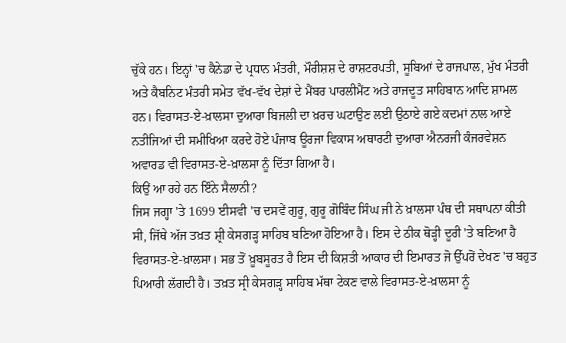ਚੁੱਕੇ ਹਨ। ਇਨ੍ਹਾਂ 'ਚ ਕੈਨੇਡਾ ਦੇ ਪ੍ਰਧਾਨ ਮੰਤਰੀ, ਮੌਰੀਸ਼ਸ਼ ਦੇ ਰਾਸ਼ਟਰਪਤੀ, ਸੂਬਿਆਂ ਦੇ ਰਾਜਪਾਲ, ਮੁੱਖ ਮੰਤਰੀ ਅਤੇ ਕੈਬਨਿਟ ਮੰਤਰੀ ਸਮੇਤ ਵੱਖ-ਵੱਖ ਦੇਸ਼ਾਂ ਦੇ ਮੈਂਬਰ ਪਾਰਲੀਮੈਂਟ ਅਤੇ ਰਾਜਦੂਤ ਸਾਹਿਬਾਨ ਆਦਿ ਸ਼ਾਮਲ ਹਨ। ਵਿਰਾਸਤ-ਏ-ਖ਼ਾਲਸਾ ਦੁਆਰਾ ਬਿਜਲੀ ਦਾ ਖ਼ਰਚ ਘਟਾਉਣ ਲਈ ਉਠਾਏ ਗਏ ਕਦਮਾਂ ਨਾਲ ਆਏ ਨਤੀਜਿਆਂ ਦੀ ਸਮੀਖਿਆ ਕਰਦੇ ਹੋਏ ਪੰਜਾਬ ਊਰਜਾ ਵਿਕਾਸ ਅਥਾਰਟੀ ਦੁਆਰਾ ਐਨਰਜੀ ਕੰਜਰਵੇਸ਼ਨ ਅਵਾਰਡ ਵੀ ਵਿਰਾਸਤ-ਏ-ਖ਼ਾਲਸਾ ਨੂੰ ਦਿੱਤਾ ਗਿਆ ਹੈ।
ਕਿਉਂ ਆ ਰਹੇ ਹਨ ਇੰਨੇ ਸੈਲਾਨੀ?
ਜਿਸ ਜਗ੍ਹਾ 'ਤੇ 1699 ਈਸਵੀ 'ਚ ਦਸਵੇਂ ਗੁਰੂ, ਗੁਰੂ ਗੋਬਿੰਦ ਸਿੰਘ ਜੀ ਨੇ ਖ਼ਾਲਸਾ ਪੰਥ ਦੀ ਸਥਾਪਨਾ ਕੀਤੀ ਸੀ, ਜਿੱਥੇ ਅੱਜ ਤਖ਼ਤ ਸ਼੍ਰੀ ਕੇਸਗੜ੍ਹ ਸਾਹਿਬ ਬਣਿਆ ਹੋਇਆ ਹੈ। ਇਸ ਦੇ ਠੀਕ ਥੋੜ੍ਹੀ ਦੂਰੀ 'ਤੇ ਬਣਿਆ ਹੈ ਵਿਰਾਸਤ-ਏ-ਖ਼ਾਲਸਾ। ਸਭ ਤੋਂ ਖ਼ੂਬਸੂਰਤ ਹੈ ਇਸ ਦੀ ਕਿਸ਼ਤੀ ਆਕਾਰ ਦੀ ਇਮਾਰਤ ਜੋ ਉੱਪਰੋਂ ਦੇਖਣ 'ਚ ਬਹੁਤ ਪਿਆਰੀ ਲੱਗਦੀ ਹੈ। ਤਖ਼ਤ ਸ੍ਰੀ ਕੇਸਗੜ੍ਹ ਸਾਹਿਬ ਮੱਥਾ ਟੇਕਣ ਵਾਲੇ ਵਿਰਾਸਤ-ਏ-ਖ਼ਾਲਸਾ ਨੂੰ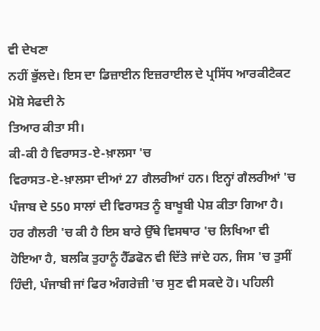ਵੀ ਦੇਖਣਾ
ਨਹੀਂ ਭੁੱਲਦੇ। ਇਸ ਦਾ ਡਿਜ਼ਾਈਨ ਇਜ਼ਰਾਈਲ ਦੇ ਪ੍ਰਸਿੱਧ ਆਰਕੀਟੈਕਟ ਮੋਸ਼ੋ ਸੇਫਦੀ ਨੇ
ਤਿਆਰ ਕੀਤਾ ਸੀ।
ਕੀ-ਕੀ ਹੈ ਵਿਰਾਸਤ-ਏ-ਖ਼ਾਲਸਾ 'ਚ
ਵਿਰਾਸਤ-ਏ-ਖ਼ਾਲਸਾ ਦੀਆਂ 27 ਗੈਲਰੀਆਂ ਹਨ। ਇਨ੍ਹਾਂ ਗੈਲਰੀਆਂ 'ਚ ਪੰਜਾਬ ਦੇ 550 ਸਾਲਾਂ ਦੀ ਵਿਰਾਸਤ ਨੂੰ ਬਾਖੂਬੀ ਪੇਸ਼ ਕੀਤਾ ਗਿਆ ਹੈ। ਹਰ ਗੈਲਰੀ 'ਚ ਕੀ ਹੈ ਇਸ ਬਾਰੇ ਉੱਥੇ ਵਿਸਥਾਰ 'ਚ ਲਿਖਿਆ ਵੀ ਹੋਇਆ ਹੈ, ਬਲਕਿ ਤੁਹਾਨੂੰ ਹੈੱਡਫੋਨ ਵੀ ਦਿੱਤੇ ਜਾਂਦੇ ਹਨ, ਜਿਸ 'ਚ ਤੁਸੀਂ ਹਿੰਦੀ, ਪੰਜਾਬੀ ਜਾਂ ਫਿਰ ਅੰਗਰੇਜ਼ੀ 'ਚ ਸੁਣ ਵੀ ਸਕਦੇ ਹੋ। ਪਹਿਲੀ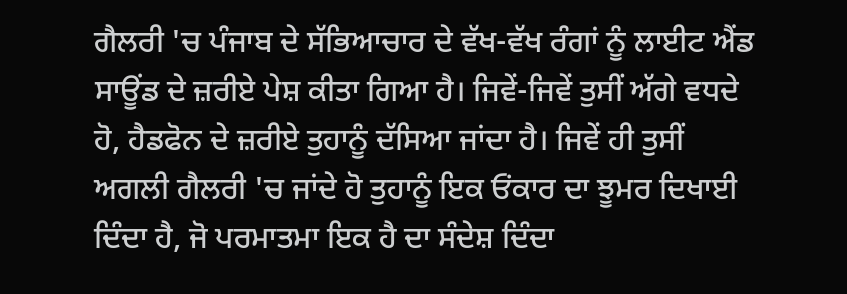ਗੈਲਰੀ 'ਚ ਪੰਜਾਬ ਦੇ ਸੱਭਿਆਚਾਰ ਦੇ ਵੱਖ-ਵੱਖ ਰੰਗਾਂ ਨੂੰ ਲਾਈਟ ਐਂਡ ਸਾਊਂਡ ਦੇ ਜ਼ਰੀਏ ਪੇਸ਼ ਕੀਤਾ ਗਿਆ ਹੈ। ਜਿਵੇਂ-ਜਿਵੇਂ ਤੁਸੀਂ ਅੱਗੇ ਵਧਦੇ ਹੋ, ਹੈਡਫੋਨ ਦੇ ਜ਼ਰੀਏ ਤੁਹਾਨੂੰ ਦੱਸਿਆ ਜਾਂਦਾ ਹੈ। ਜਿਵੇਂ ਹੀ ਤੁਸੀਂ ਅਗਲੀ ਗੈਲਰੀ 'ਚ ਜਾਂਦੇ ਹੋ ਤੁਹਾਨੂੰ ਇਕ ਓਂਕਾਰ ਦਾ ਝੂਮਰ ਦਿਖਾਈ ਦਿੰਦਾ ਹੈ, ਜੋ ਪਰਮਾਤਮਾ ਇਕ ਹੈ ਦਾ ਸੰਦੇਸ਼ ਦਿੰਦਾ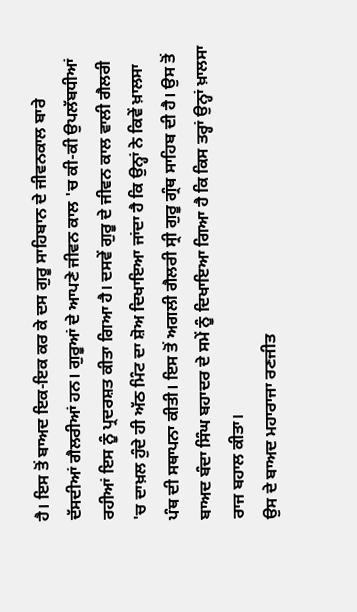ਹੈ। ਇਸ ਤੋਂ ਬਾਅਦ ਇਕ-ਇਕ ਕਰ ਕੇ ਦਸ ਗੁਰੂ ਸਾਹਿਬਾਨ ਦੇ ਜੀਵਨਕਾਲ ਬਾਰੇ ਦੱਸਦੀਆਂ ਗੈਲਰੀਆਂ ਹਨ। ਗੁਰੂਆਂ ਦੇ ਆਪਣੇ ਜੀਵਨ ਕਾਲ 'ਚ ਕੀ-ਕੀ ਉਪਲੱਬਧੀਆਂ ਰਹੀਆਂ ਇਸ ਨੂੰ ਪ੍ਰਦਰਸ਼ਤ ਕੀਤਾ ਗਿਆ ਹੈ। ਦਸਵੇਂ ਗੁਰੂ ਦੇ ਜੀਵਨ ਕਾਲ ਵਾਲੀ ਗੈਲਰੀ 'ਚ ਦਾਖ਼ਲ ਹੁੰਦੇ ਹੀ ਅੱਠ ਮਿੰਟ ਦਾ ਸ਼ੋਅ ਦਿਖਾਇਆ ਜਾਂਦਾ ਹੈ ਕਿ ਉਨ੍ਹਾਂ ਨੇ ਕਿਵੇਂ ਖ਼ਾਲਸਾ ਪੰਥ ਦੀ ਸਥਾਪਨਾ ਕੀਤੀ। ਇਸ ਤੋਂ ਅਗਲੀ ਗੈਲਰੀ ਸ੍ਰੀ ਗੁਰੂ ਗ੍ਰੰਥ ਸਾਹਿਬ ਦੀ ਹੈ। ਉਸ ਤੋਂ ਬਾਅਦ ਬੰਦਾ ਸਿੰਘ ਬਹਾਦਰ ਦੇ ਸਮੇਂ ਨੂੰ ਦਿਖਾਇਆ ਗਿਆ ਹੈ ਕਿ ਕਿਸ ਤਰ੍ਹਾਂ ਉਨ੍ਹਾਂ ਖ਼ਾਲਸਾ ਰਾਜ ਬਹਾਲ ਕੀਤਾ।
ਉਸ ਦੇ ਬਾਅਦ ਮਹਾਰਾਜਾ ਰਣਜੀਤ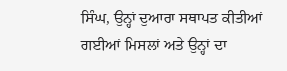ਸਿੰਘ, ਉਨ੍ਹਾਂ ਦੁਆਰਾ ਸਥਾਪਤ ਕੀਤੀਆਂ ਗਈਆਂ ਮਿਸਲਾਂ ਅਤੇ ਉਨ੍ਹਾਂ ਦਾ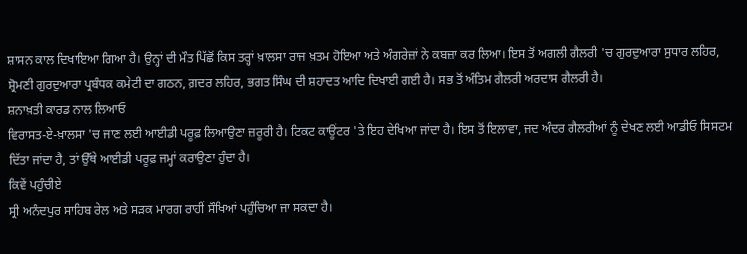ਸ਼ਾਸਨ ਕਾਲ ਦਿਖਾਇਆ ਗਿਆ ਹੈ। ਉਨ੍ਹਾਂ ਦੀ ਮੌਤ ਪਿੱਛੋਂ ਕਿਸ ਤਰ੍ਹਾਂ ਖ਼ਾਲਸਾ ਰਾਜ ਖ਼ਤਮ ਹੋਇਆ ਅਤੇ ਅੰਗਰੇਜ਼ਾਂ ਨੇ ਕਬਜ਼ਾ ਕਰ ਲਿਆ। ਇਸ ਤੋਂ ਅਗਲੀ ਗੈਲਰੀ 'ਚ ਗੁਰਦੁਆਰਾ ਸੁਧਾਰ ਲਹਿਰ, ਸ਼੍ਰੋਮਣੀ ਗੁਰਦੁਆਰਾ ਪ੍ਰਬੰਧਕ ਕਮੇਟੀ ਦਾ ਗਠਨ, ਗ਼ਦਰ ਲਹਿਰ, ਭਗਤ ਸਿੰਘ ਦੀ ਸ਼ਹਾਦਤ ਆਦਿ ਦਿਖਾਈ ਗਈ ਹੈ। ਸਭ ਤੋਂ ਅੰਤਿਮ ਗੈਲਰੀ ਅਰਦਾਸ ਗੈਲਰੀ ਹੈ।
ਸ਼ਨਾਖ਼ਤੀ ਕਾਰਡ ਨਾਲ ਲਿਆਓ
ਵਿਰਾਸਤ-ਏ-ਖ਼ਾਲਸਾ 'ਚ ਜਾਣ ਲਈ ਆਈਡੀ ਪਰੂਫ਼ ਲਿਆਉਣਾ ਜ਼ਰੂਰੀ ਹੈ। ਟਿਕਟ ਕਾਊਂਟਰ 'ਤੇ ਇਹ ਦੇਖਿਆ ਜਾਂਦਾ ਹੈ। ਇਸ ਤੋਂ ਇਲਾਵਾ, ਜਦ ਅੰਦਰ ਗੈਲਰੀਆਂ ਨੂੰ ਦੇਖਣ ਲਈ ਆਡੀਓ ਸਿਸਟਮ ਦਿੱਤਾ ਜਾਂਦਾ ਹੈ, ਤਾਂ ਉੱਥੇ ਆਈਡੀ ਪਰੂਫ਼ ਜਮ੍ਹਾਂ ਕਰਾਉਣਾ ਹੁੰਦਾ ਹੈ।
ਕਿਵੇਂ ਪਹੁੰਚੀਏ
ਸ੍ਰੀ ਅਨੰਦਪੁਰ ਸਾਹਿਬ ਰੇਲ ਅਤੇ ਸੜਕ ਮਾਰਗ ਰਾਹੀਂ ਸੌਖਿਆਂ ਪਹੁੰਚਿਆ ਜਾ ਸਕਦਾ ਹੈ।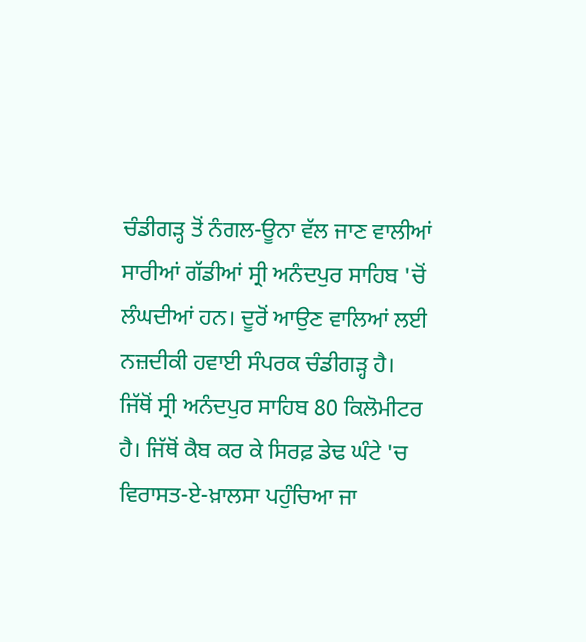ਚੰਡੀਗੜ੍ਹ ਤੋਂ ਨੰਗਲ-ਊਨਾ ਵੱਲ ਜਾਣ ਵਾਲੀਆਂ ਸਾਰੀਆਂ ਗੱਡੀਆਂ ਸ੍ਰੀ ਅਨੰਦਪੁਰ ਸਾਹਿਬ 'ਚੋਂ ਲੰਘਦੀਆਂ ਹਨ। ਦੂਰੋਂ ਆਉਣ ਵਾਲਿਆਂ ਲਈ ਨਜ਼ਦੀਕੀ ਹਵਾਈ ਸੰਪਰਕ ਚੰਡੀਗੜ੍ਹ ਹੈ। ਜਿੱਥੋਂ ਸ੍ਰੀ ਅਨੰਦਪੁਰ ਸਾਹਿਬ 80 ਕਿਲੋਮੀਟਰ ਹੈ। ਜਿੱਥੋਂ ਕੈਬ ਕਰ ਕੇ ਸਿਰਫ਼ ਡੇਢ ਘੰਟੇ 'ਚ ਵਿਰਾਸਤ-ਏ-ਖ਼ਾਲਸਾ ਪਹੁੰਚਿਆ ਜਾ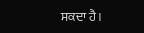ਸਕਦਾ ਹੈ।